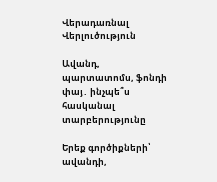Վերադառնալ
Վերլուծություն

Ավանդ, պարտատոմս, ֆոնդի փայ․ ինչպե՞ս հասկանալ տարբերությունը

Երեք գործիքների՝ ավանդի,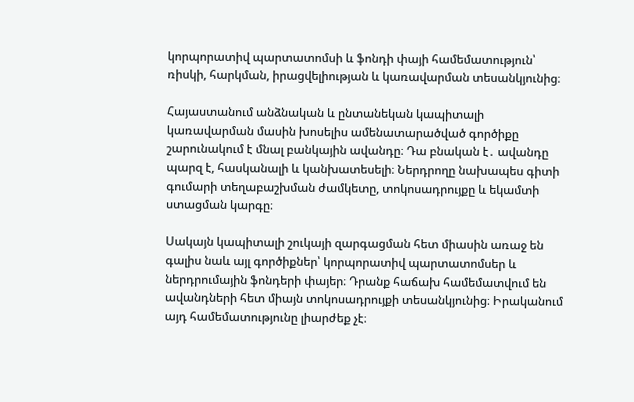կորպորատիվ պարտատոմսի և ֆոնդի փայի համեմատություն՝ ռիսկի, հարկման, իրացվելիության և կառավարման տեսանկյունից։

Հայաստանում անձնական և ընտանեկան կապիտալի կառավարման մասին խոսելիս ամենատարածված գործիքը շարունակում է մնալ բանկային ավանդը։ Դա բնական է․ ավանդը պարզ է, հասկանալի և կանխատեսելի։ Ներդրողը նախապես գիտի գումարի տեղաբաշխման ժամկետը, տոկոսադրույքը և եկամտի ստացման կարգը։

Սակայն կապիտալի շուկայի զարգացման հետ միասին առաջ են գալիս նաև այլ գործիքներ՝ կորպորատիվ պարտատոմսեր և ներդրումային ֆոնդերի փայեր։ Դրանք հաճախ համեմատվում են ավանդների հետ միայն տոկոսադրույքի տեսանկյունից։ Իրականում այդ համեմատությունը լիարժեք չէ։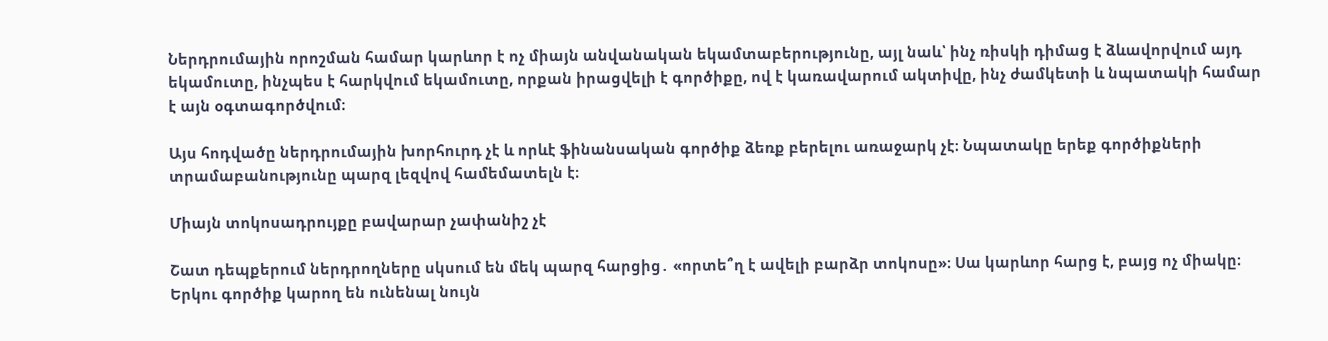Ներդրումային որոշման համար կարևոր է ոչ միայն անվանական եկամտաբերությունը, այլ նաև՝ ինչ ռիսկի դիմաց է ձևավորվում այդ եկամուտը, ինչպես է հարկվում եկամուտը, որքան իրացվելի է գործիքը, ով է կառավարում ակտիվը, ինչ ժամկետի և նպատակի համար է այն օգտագործվում։

Այս հոդվածը ներդրումային խորհուրդ չէ և որևէ ֆինանսական գործիք ձեռք բերելու առաջարկ չէ։ Նպատակը երեք գործիքների տրամաբանությունը պարզ լեզվով համեմատելն է։

Միայն տոկոսադրույքը բավարար չափանիշ չէ

Շատ դեպքերում ներդրողները սկսում են մեկ պարզ հարցից․ «որտե՞ղ է ավելի բարձր տոկոսը»։ Սա կարևոր հարց է, բայց ոչ միակը։ Երկու գործիք կարող են ունենալ նույն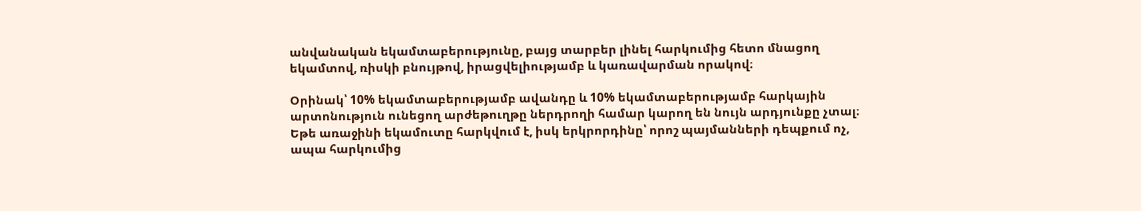անվանական եկամտաբերությունը, բայց տարբեր լինել հարկումից հետո մնացող եկամտով, ռիսկի բնույթով, իրացվելիությամբ և կառավարման որակով։

Օրինակ՝ 10% եկամտաբերությամբ ավանդը և 10% եկամտաբերությամբ հարկային արտոնություն ունեցող արժեթուղթը ներդրողի համար կարող են նույն արդյունքը չտալ։ Եթե առաջինի եկամուտը հարկվում է, իսկ երկրորդինը՝ որոշ պայմանների դեպքում ոչ, ապա հարկումից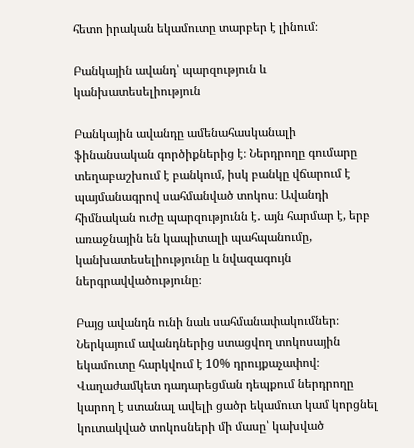հետո իրական եկամուտը տարբեր է լինում։

Բանկային ավանդ՝ պարզություն և կանխատեսելիություն

Բանկային ավանդը ամենահասկանալի ֆինանսական գործիքներից է։ Ներդրողը գումարը տեղաբաշխում է բանկում, իսկ բանկը վճարում է պայմանագրով սահմանված տոկոս։ Ավանդի հիմնական ուժը պարզությունն է․ այն հարմար է, երբ առաջնային են կապիտալի պահպանումը, կանխատեսելիությունը և նվազագույն ներգրավվածությունը։

Բայց ավանդն ունի նաև սահմանափակումներ։ Ներկայում ավանդներից ստացվող տոկոսային եկամուտը հարկվում է 10% դրույքաչափով։ Վաղաժամկետ դադարեցման դեպքում ներդրողը կարող է ստանալ ավելի ցածր եկամուտ կամ կորցնել կուտակված տոկոսների մի մասը՝ կախված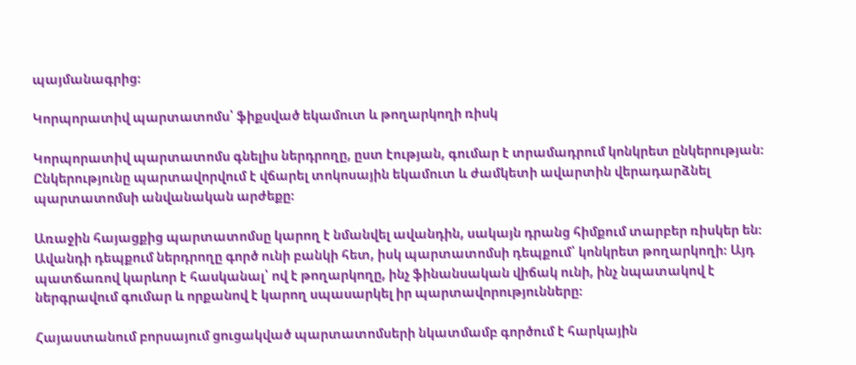պայմանագրից։

Կորպորատիվ պարտատոմս՝ ֆիքսված եկամուտ և թողարկողի ռիսկ

Կորպորատիվ պարտատոմս գնելիս ներդրողը, ըստ էության, գումար է տրամադրում կոնկրետ ընկերության։ Ընկերությունը պարտավորվում է վճարել տոկոսային եկամուտ և ժամկետի ավարտին վերադարձնել պարտատոմսի անվանական արժեքը։

Առաջին հայացքից պարտատոմսը կարող է նմանվել ավանդին, սակայն դրանց հիմքում տարբեր ռիսկեր են։ Ավանդի դեպքում ներդրողը գործ ունի բանկի հետ, իսկ պարտատոմսի դեպքում՝ կոնկրետ թողարկողի։ Այդ պատճառով կարևոր է հասկանալ՝ ով է թողարկողը, ինչ ֆինանսական վիճակ ունի, ինչ նպատակով է ներգրավում գումար և որքանով է կարող սպասարկել իր պարտավորությունները։

Հայաստանում բորսայում ցուցակված պարտատոմսերի նկատմամբ գործում է հարկային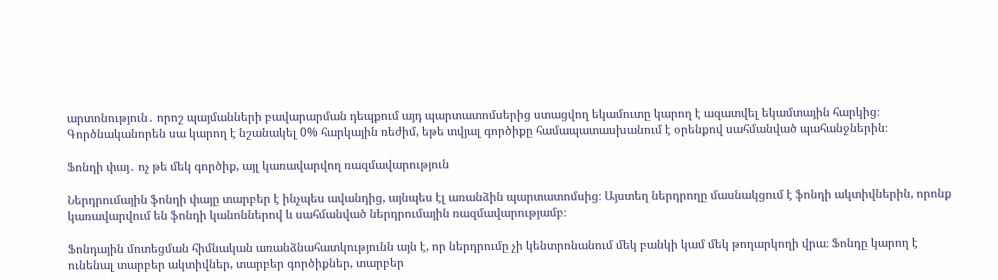արտոնություն․ որոշ պայմանների բավարարման դեպքում այդ պարտատոմսերից ստացվող եկամուտը կարող է ազատվել եկամտային հարկից։ Գործնականորեն սա կարող է նշանակել 0% հարկային ռեժիմ, եթե տվյալ գործիքը համապատասխանում է օրենքով սահմանված պահանջներին։

Ֆոնդի փայ․ ոչ թե մեկ գործիք, այլ կառավարվող ռազմավարություն

Ներդրումային ֆոնդի փայը տարբեր է ինչպես ավանդից, այնպես էլ առանձին պարտատոմսից։ Այստեղ ներդրողը մասնակցում է ֆոնդի ակտիվներին, որոնք կառավարվում են ֆոնդի կանոններով և սահմանված ներդրումային ռազմավարությամբ։

Ֆոնդային մոտեցման հիմնական առանձնահատկությունն այն է, որ ներդրումը չի կենտրոնանում մեկ բանկի կամ մեկ թողարկողի վրա։ Ֆոնդը կարող է ունենալ տարբեր ակտիվներ, տարբեր գործիքներ, տարբեր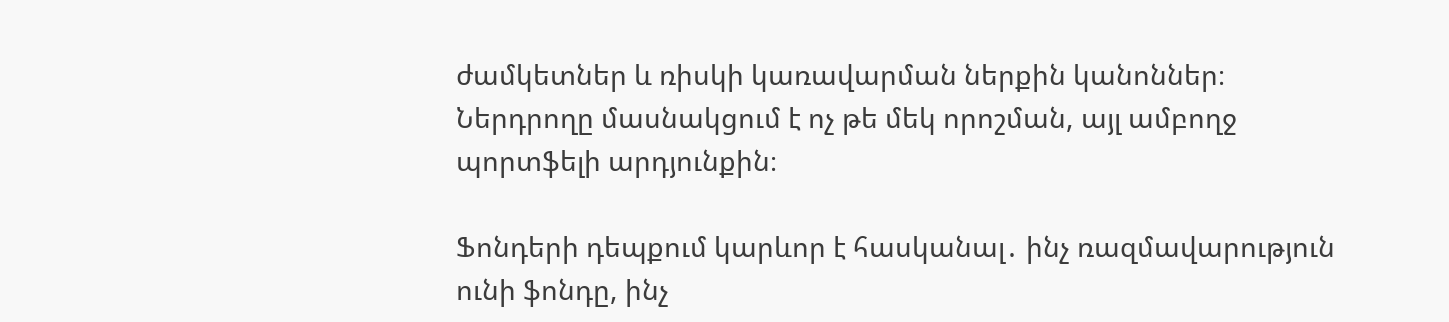ժամկետներ և ռիսկի կառավարման ներքին կանոններ։ Ներդրողը մասնակցում է ոչ թե մեկ որոշման, այլ ամբողջ պորտֆելի արդյունքին։

Ֆոնդերի դեպքում կարևոր է հասկանալ․ ինչ ռազմավարություն ունի ֆոնդը, ինչ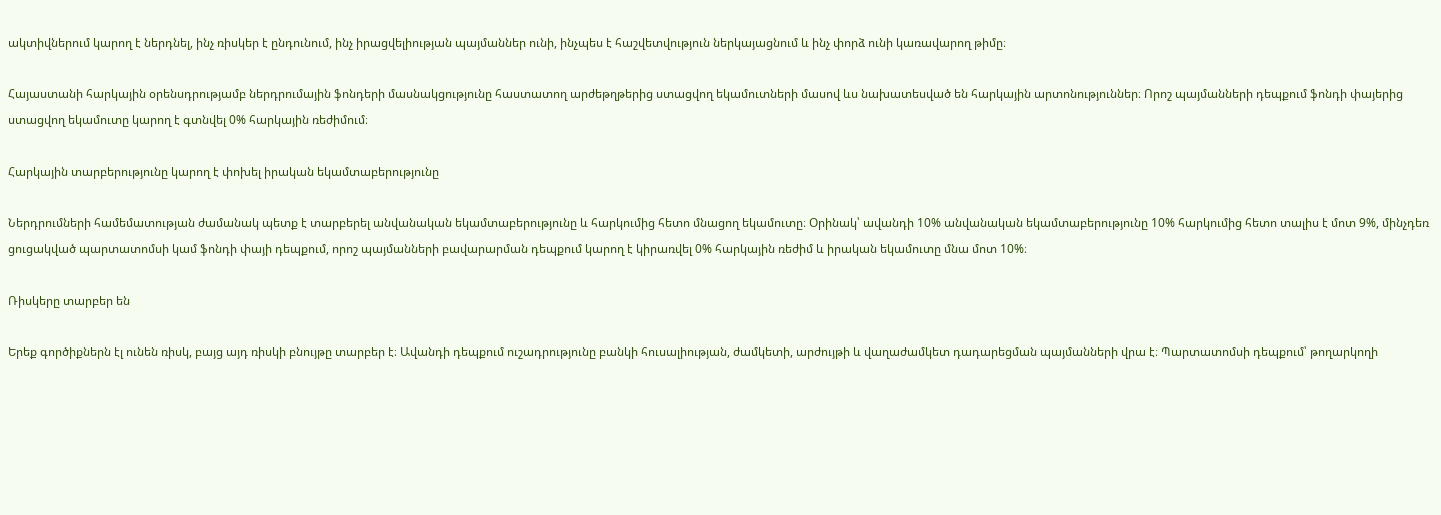ակտիվներում կարող է ներդնել, ինչ ռիսկեր է ընդունում, ինչ իրացվելիության պայմաններ ունի, ինչպես է հաշվետվություն ներկայացնում և ինչ փորձ ունի կառավարող թիմը։

Հայաստանի հարկային օրենսդրությամբ ներդրումային ֆոնդերի մասնակցությունը հաստատող արժեթղթերից ստացվող եկամուտների մասով ևս նախատեսված են հարկային արտոնություններ։ Որոշ պայմանների դեպքում ֆոնդի փայերից ստացվող եկամուտը կարող է գտնվել 0% հարկային ռեժիմում։

Հարկային տարբերությունը կարող է փոխել իրական եկամտաբերությունը

Ներդրումների համեմատության ժամանակ պետք է տարբերել անվանական եկամտաբերությունը և հարկումից հետո մնացող եկամուտը։ Օրինակ՝ ավանդի 10% անվանական եկամտաբերությունը 10% հարկումից հետո տալիս է մոտ 9%, մինչդեռ ցուցակված պարտատոմսի կամ ֆոնդի փայի դեպքում, որոշ պայմանների բավարարման դեպքում կարող է կիրառվել 0% հարկային ռեժիմ և իրական եկամուտը մնա մոտ 10%։

Ռիսկերը տարբեր են

Երեք գործիքներն էլ ունեն ռիսկ, բայց այդ ռիսկի բնույթը տարբեր է։ Ավանդի դեպքում ուշադրությունը բանկի հուսալիության, ժամկետի, արժույթի և վաղաժամկետ դադարեցման պայմանների վրա է։ Պարտատոմսի դեպքում՝ թողարկողի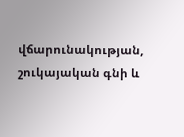վճարունակության, շուկայական գնի և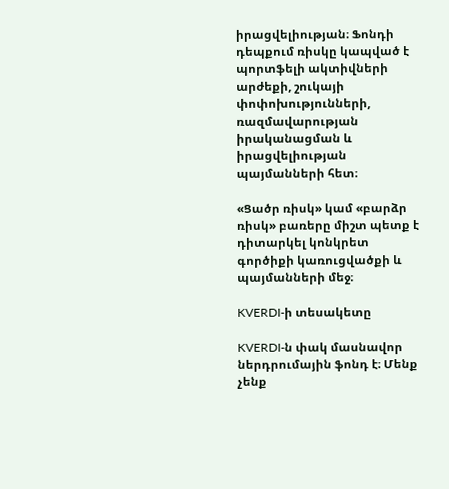իրացվելիության։ Ֆոնդի դեպքում ռիսկը կապված է պորտֆելի ակտիվների արժեքի, շուկայի փոփոխությունների, ռազմավարության իրականացման և իրացվելիության պայմանների հետ։

«Ցածր ռիսկ» կամ «բարձր ռիսկ» բառերը միշտ պետք է դիտարկել կոնկրետ գործիքի կառուցվածքի և պայմանների մեջ։

KVERDI-ի տեսակետը

KVERDI-ն փակ մասնավոր ներդրումային ֆոնդ է։ Մենք չենք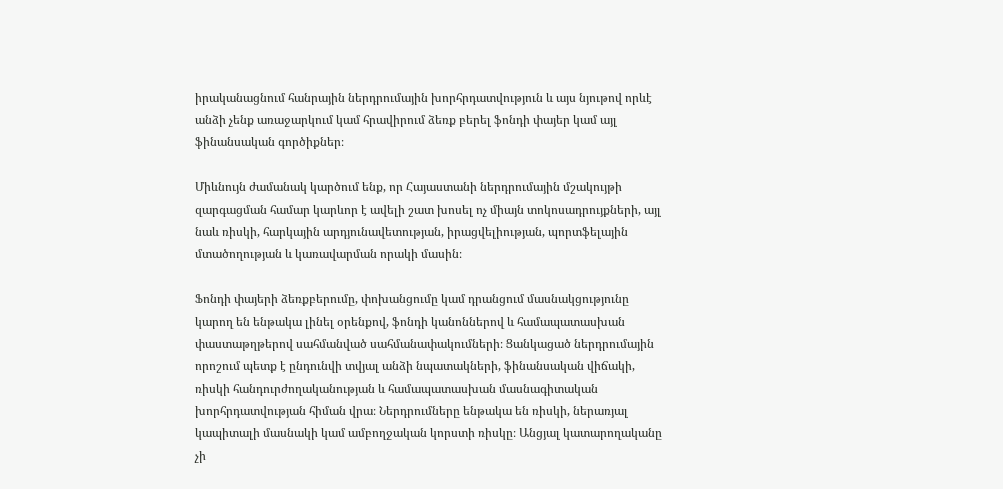իրականացնում հանրային ներդրումային խորհրդատվություն և այս նյութով որևէ անձի չենք առաջարկում կամ հրավիրում ձեռք բերել ֆոնդի փայեր կամ այլ ֆինանսական գործիքներ։

Միևնույն ժամանակ կարծում ենք, որ Հայաստանի ներդրումային մշակույթի զարգացման համար կարևոր է ավելի շատ խոսել ոչ միայն տոկոսադրույքների, այլ նաև ռիսկի, հարկային արդյունավետության, իրացվելիության, պորտֆելային մտածողության և կառավարման որակի մասին։

Ֆոնդի փայերի ձեռքբերումը, փոխանցումը կամ դրանցում մասնակցությունը կարող են ենթակա լինել օրենքով, ֆոնդի կանոններով և համապատասխան փաստաթղթերով սահմանված սահմանափակումների։ Ցանկացած ներդրումային որոշում պետք է ընդունվի տվյալ անձի նպատակների, ֆինանսական վիճակի, ռիսկի հանդուրժողականության և համապատասխան մասնագիտական խորհրդատվության հիման վրա։ Ներդրումները ենթակա են ռիսկի, ներառյալ կապիտալի մասնակի կամ ամբողջական կորստի ռիսկը։ Անցյալ կատարողականը չի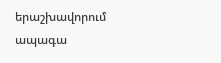երաշխավորում ապագա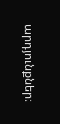արդյունքներ։